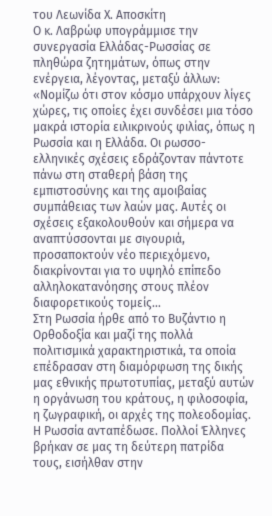του Λεωνίδα Χ. Αποσκίτη
Ο κ. Λαβρώφ υπογράμμισε την συνεργασία Ελλάδας-Ρωσσίας σε πληθώρα ζητημάτων, όπως στην ενέργεια, λέγοντας, μεταξύ άλλων:
«Νομίζω ότι στον κόσμο υπάρχουν λίγες χώρες, τις οποίες έχει συνδέσει μια τόσο μακρά ιστορία ειλικρινούς φιλίας, όπως η Ρωσσία και η Ελλάδα. Οι ρωσσο-ελληνικές σχέσεις εδράζονταν πάντοτε πάνω στη σταθερή βάση της εμπιστοσύνης και της αμοιβαίας συμπάθειας των λαών μας. Αυτές οι σχέσεις εξακολουθούν και σήμερα να αναπτύσσονται με σιγουριά, προσαποκτούν νέο περιεχόμενο, διακρίνονται για το υψηλό επίπεδο αλληλοκατανόησης στους πλέον διαφορετικούς τομείς…
Στη Ρωσσία ήρθε από το Βυζάντιο η Ορθοδοξία και μαζί της πολλά πολιτισμικά χαρακτηριστικά, τα οποία επέδρασαν στη διαμόρφωση της δικής μας εθνικής πρωτοτυπίας, μεταξύ αυτών η οργάνωση του κράτους, η φιλοσοφία, η ζωγραφική, οι αρχές της πολεοδομίας.
Η Ρωσσία ανταπέδωσε. Πολλοί Έλληνες βρήκαν σε μας τη δεύτερη πατρίδα τους, εισήλθαν στην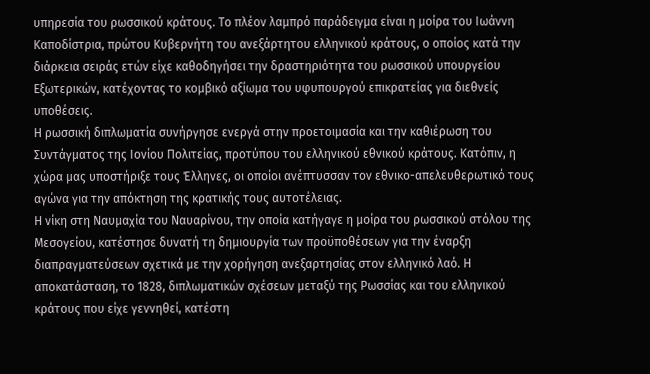υπηρεσία του ρωσσικού κράτους. Το πλέον λαμπρό παράδειγμα είναι η μοίρα του Ιωάννη Καποδίστρια, πρώτου Κυβερνήτη του ανεξάρτητου ελληνικού κράτους, ο οποίος κατά την διάρκεια σειράς ετών είχε καθοδηγήσει την δραστηριότητα του ρωσσικού υπουργείου Εξωτερικών, κατέχοντας το κομβικό αξίωμα του υφυπουργού επικρατείας για διεθνείς υποθέσεις.
Η ρωσσική διπλωματία συνήργησε ενεργά στην προετοιμασία και την καθιέρωση του Συντάγματος της Ιονίου Πολιτείας, προτύπου του ελληνικού εθνικού κράτους. Κατόπιν, η χώρα μας υποστήριξε τους Έλληνες, οι οποίοι ανέπτυσσαν τον εθνικο-απελευθερωτικό τους αγώνα για την απόκτηση της κρατικής τους αυτοτέλειας.
Η νίκη στη Ναυμαχία του Ναυαρίνου, την οποία κατήγαγε η μοίρα του ρωσσικού στόλου της Μεσογείου, κατέστησε δυνατή τη δημιουργία των προϋποθέσεων για την έναρξη διαπραγματεύσεων σχετικά με την χορήγηση ανεξαρτησίας στον ελληνικό λαό. Η αποκατάσταση, το 1828, διπλωματικών σχέσεων μεταξύ της Ρωσσίας και του ελληνικού κράτους που είχε γεννηθεί, κατέστη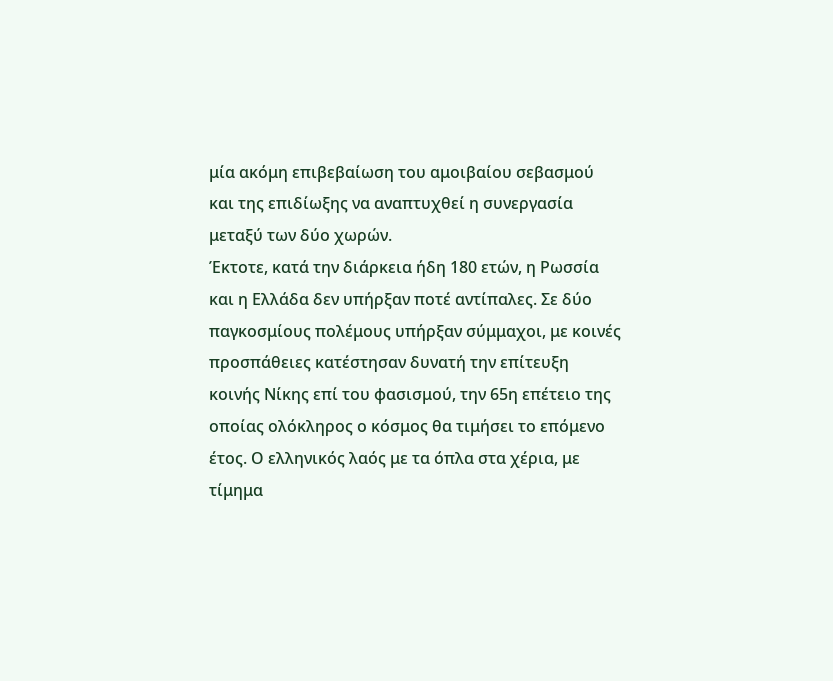μία ακόμη επιβεβαίωση του αμοιβαίου σεβασμού και της επιδίωξης να αναπτυχθεί η συνεργασία μεταξύ των δύο χωρών.
Έκτοτε, κατά την διάρκεια ήδη 180 ετών, η Ρωσσία και η Ελλάδα δεν υπήρξαν ποτέ αντίπαλες. Σε δύο παγκοσμίους πολέμους υπήρξαν σύμμαχοι, με κοινές προσπάθειες κατέστησαν δυνατή την επίτευξη κοινής Νίκης επί του φασισμού, την 65η επέτειο της οποίας ολόκληρος ο κόσμος θα τιμήσει το επόμενο έτος. Ο ελληνικός λαός με τα όπλα στα χέρια, με τίμημα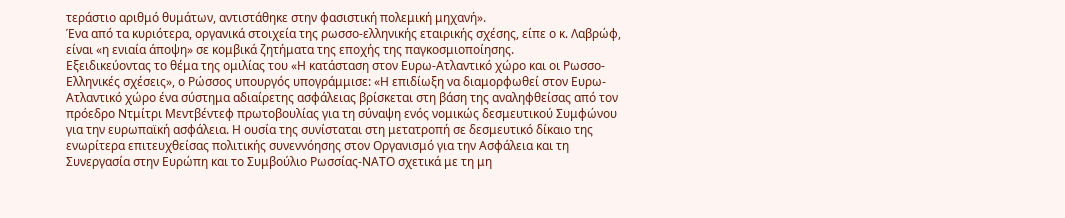τεράστιο αριθμό θυμάτων, αντιστάθηκε στην φασιστική πολεμική μηχανή».
Ένα από τα κυριότερα, οργανικά στοιχεία της ρωσσο-ελληνικής εταιρικής σχέσης, είπε ο κ. Λαβρώφ, είναι «η ενιαία άποψη» σε κομβικά ζητήματα της εποχής της παγκοσμιοποίησης.
Εξειδικεύοντας το θέμα της ομιλίας του «Η κατάσταση στον Ευρω-Ατλαντικό χώρο και οι Ρωσσο-Ελληνικές σχέσεις», ο Ρώσσος υπουργός υπογράμμισε: «Η επιδίωξη να διαμορφωθεί στον Ευρω-Ατλαντικό χώρο ένα σύστημα αδιαίρετης ασφάλειας βρίσκεται στη βάση της αναληφθείσας από τον πρόεδρο Ντμίτρι Μεντβέντεφ πρωτοβουλίας για τη σύναψη ενός νομικώς δεσμευτικού Συμφώνου για την ευρωπαϊκή ασφάλεια. Η ουσία της συνίσταται στη μετατροπή σε δεσμευτικό δίκαιο της ενωρίτερα επιτευχθείσας πολιτικής συνεννόησης στον Οργανισμό για την Ασφάλεια και τη Συνεργασία στην Ευρώπη και το Συμβούλιο Ρωσσίας-ΝΑΤΟ σχετικά με τη μη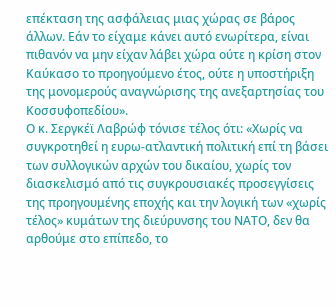επέκταση της ασφάλειας μιας χώρας σε βάρος άλλων. Εάν το είχαμε κάνει αυτό ενωρίτερα, είναι πιθανόν να μην είχαν λάβει χώρα ούτε η κρίση στον Καύκασο το προηγούμενο έτος, ούτε η υποστήριξη της μονομερούς αναγνώρισης της ανεξαρτησίας του Κοσσυφοπεδίου».
Ο κ. Σεργκέϊ Λαβρώφ τόνισε τέλος ότι: «Χωρίς να συγκροτηθεί η ευρω-ατλαντική πολιτική επί τη βάσει των συλλογικών αρχών του δικαίου, χωρίς τον διασκελισμό από τις συγκρουσιακές προσεγγίσεις της προηγουμένης εποχής και την λογική των «χωρίς τέλος» κυμάτων της διεύρυνσης του ΝΑΤΟ, δεν θα αρθούμε στο επίπεδο, το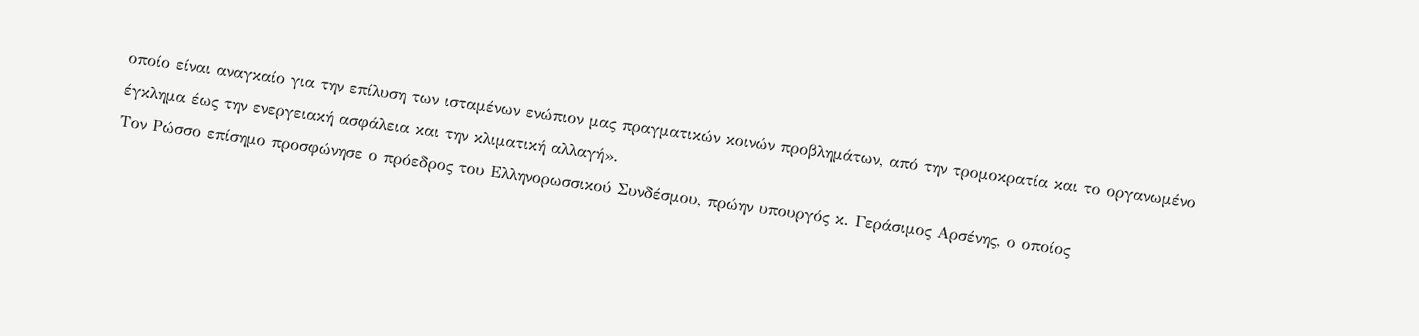οποίο είναι αναγκαίο για την επίλυση των ισταμένων ενώπιον μας πραγματικών κοινών προβλημάτων, από την τρομοκρατία και το οργανωμένο έγκλημα έως την ενεργειακή ασφάλεια και την κλιματική αλλαγή».
Τον Ρώσσο επίσημο προσφώνησε ο πρόεδρος του Ελληνορωσσικού Συνδέσμου, πρώην υπουργός κ. Γεράσιμος Αρσένης, ο οποίος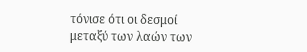τόνισε ότι οι δεσμοί μεταξύ των λαών των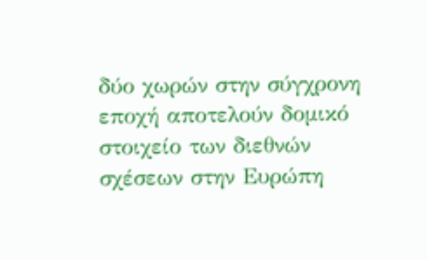δύο χωρών στην σύγχρονη εποχή αποτελούν δομικό στοιχείο των διεθνών σχέσεων στην Ευρώπη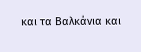και τα Βαλκάνια και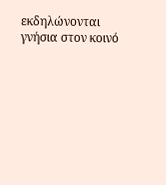εκδηλώνονται γνήσια στον κοινό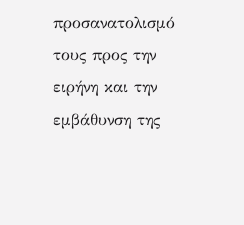προσανατολισμό τους προς την ειρήνη και την εμβάθυνση της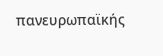πανευρωπαϊκής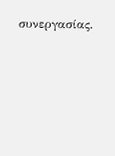συνεργασίας.